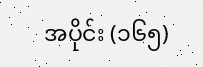အပိုင်း (၁၆၅)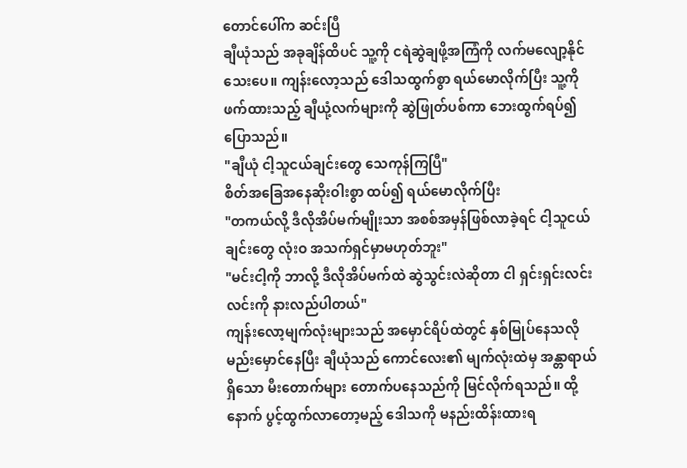တောင်ပေါ်က ဆင်းပြီ
ချီယုံသည် အခုချိန်ထိပင် သူ့ကို ငရဲဆွဲချဖို့အကြံကို လက်မလျော့နိုင်သေးပေ။ ကျန်းလော့သည် ဒေါသထွက်စွာ ရယ်မောလိုက်ပြီး သူ့ကိုဖက်ထားသည့် ချီယုံ့လက်များကို ဆွဲဖြုတ်ပစ်ကာ ဘေးထွက်ရပ်၍ ပြောသည်။
"ချီယုံ ငါ့သူငယ်ချင်းတွေ သေကုန်ကြပြီ"
စိတ်အခြေအနေဆိုးဝါးစွာ ထပ်၍ ရယ်မောလိုက်ပြီး
"တကယ်လို့ ဒီလိုအိပ်မက်မျိုးသာ အစစ်အမှန်ဖြစ်လာခဲ့ရင် ငါ့သူငယ်ချင်းတွေ လုံးဝ အသက်ရှင်မှာမဟုတ်ဘူး"
"မင်းငါ့ကို ဘာလို့ ဒီလိုအိပ်မက်ထဲ ဆွဲသွင်းလဲဆိုတာ ငါ ရှင်းရှင်းလင်းလင်းကို နားလည်ပါတယ်"
ကျန်းလော့မျက်လုံးများသည် အမှောင်ရိပ်ထဲတွင် နှစ်မြုပ်နေသလို မည်းမှောင်နေပြီး ချီယုံသည် ကောင်လေး၏ မျက်လုံးထဲမှ အန္တာရာယ်ရှိသော မီးတောက်များ တောက်ပနေသည်ကို မြင်လိုက်ရသည်။ ထို့နောက် ပွင့်ထွက်လာတော့မည့် ဒေါသကို မနည်းထိန်းထားရ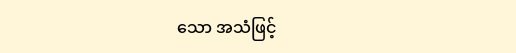သော အသံဖြင့်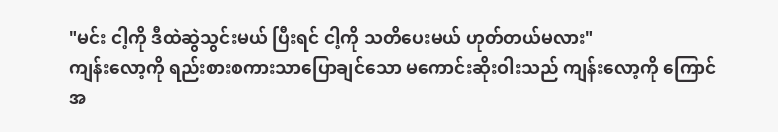"မင်း ငါ့ကို ဒီထဲဆွဲသွင်းမယ် ပြီးရင် ငါ့ကို သတိပေးမယ် ဟုတ်တယ်မလား"
ကျန်းလော့ကို ရည်းစားစကားသာပြောချင်သော မကောင်းဆိုးဝါးသည် ကျန်းလော့ကို ကြောင်အ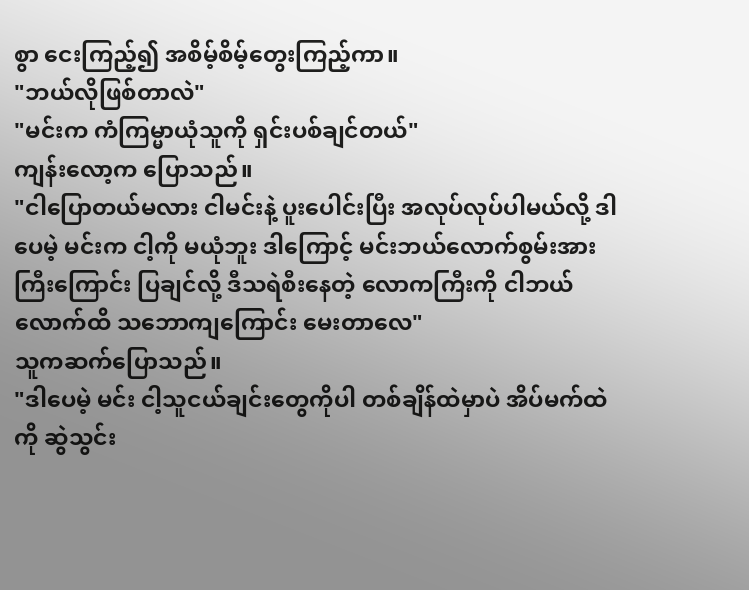စွာ ငေးကြည့်၍ အစိမ့်စိမ့်တွေးကြည့်ကာ။
"ဘယ်လိုဖြစ်တာလဲ"
"မင်းက ကံကြမ္မာယုံသူကို ရှင်းပစ်ချင်တယ်"
ကျန်းလော့က ပြောသည်။
"ငါပြောတယ်မလား ငါမင်းနဲ့ ပူးပေါင်းပြီး အလုပ်လုပ်ပါမယ်လို့ ဒါပေမဲ့ မင်းက ငါ့ကို မယုံဘူး ဒါကြောင့် မင်းဘယ်လောက်စွမ်းအားကြီးကြောင်း ပြချင်လို့ ဒီသရဲစီးနေတဲ့ လောကကြီးကို ငါဘယ်လောက်ထိ သဘောကျကြောင်း မေးတာလေ"
သူကဆက်ပြောသည်။
"ဒါပေမဲ့ မင်း ငါ့သူငယ်ချင်းတွေကိုပါ တစ်ချိန်ထဲမှာပဲ အိပ်မက်ထဲကို ဆွဲသွင်း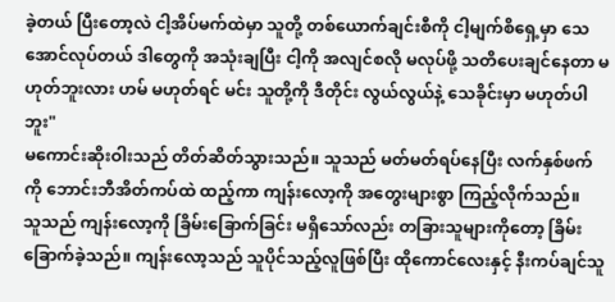ခဲ့တယ် ပြီးတော့လဲ ငါ့အိပ်မက်ထဲမှာ သူတို့ တစ်ယောက်ချင်းစီကို ငါ့မျက်စိရှေ့မှာ သေအောင်လုပ်တယ် ဒါတွေကို အသုံးချပြီး ငါ့ကို အလျင်စလို မလုပ်ဖို့ သတိပေးချင်နေတာ မဟုတ်ဘူးလား ဟမ် မဟုတ်ရင် မင်း သူတို့ကို ဒီတိုင်း လွယ်လွယ်နဲ့ သေခိုင်းမှာ မဟုတ်ပါဘူး"
မကောင်းဆိုးဝါးသည် တိတ်ဆိတ်သွားသည်။ သူသည် မတ်မတ်ရပ်နေပြီး လက်နှစ်ဖက်ကို ဘောင်းဘီအိတ်ကပ်ထဲ ထည့်ကာ ကျန်းလော့ကို အတွေးများစွာ ကြည့်လိုက်သည်။
သူသည် ကျန်းလော့ကို ခြိမ်းခြောက်ခြင်း မရှိသော်လည်း တခြားသူများကိုတော့ ခြိမ်းခြောက်ခဲ့သည်။ ကျန်းလော့သည် သူပိုင်သည့်လူဖြစ်ပြီး ထိုကောင်လေးနှင့် နီးကပ်ချင်သူ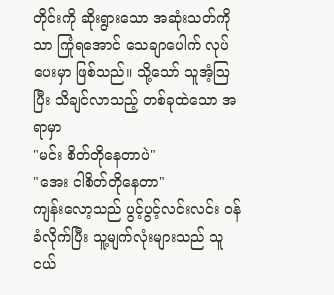တိုင်းကို ဆိုးရွားသော အဆုံးသတ်ကိုသာ ကြုံရအောင် သေချာပေါက် လုပ်ပေးမှာ ဖြစ်သည်။ သို့သော် သူအံ့ဩပြီး သိချင်လာသည့် တစ်ခုထဲသော အရာမှာ
"မင်း စိတ်တိုနေတာပဲ"
"အေး ငါစိတ်တိုနေတာ"
ကျန်းလော့သည် ပွင့်ပွင့်လင်းလင်း ဝန်ခံလိုက်ပြီး သူ့မျက်လုံးများသည် သူငယ်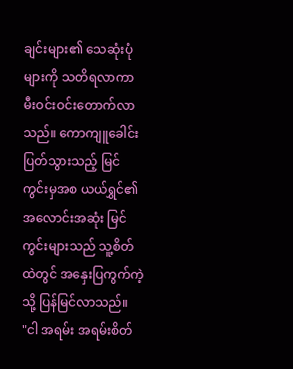ချင်းများ၏ သေဆုံးပုံများကို သတိရလာကာ မီးဝင်းဝင်းတောက်လာသည်။ ကောကျူခေါင်းပြတ်သွားသည့် မြင်ကွင်းမှအစ ယယ်ရွှင်၏ အလောင်းအဆုံး မြင်ကွင်းများသည် သူ့စိတ်ထဲတွင် အနှေးပြကွက်ကဲ့သို့ ပြန်မြင်လာသည်။
"ငါ အရမ်း အရမ်းစိတ်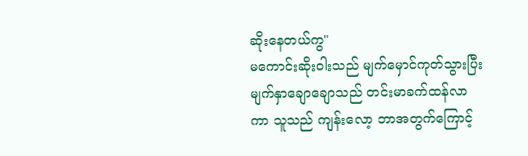ဆိုးနေတယ်ကွ"
မကောင်းဆိုးဝါးသည် မျက်မှောင်ကုတ်သွားပြီး မျက်နှာချောချောသည် တင်းမာခက်ထန်လာကာ သူသည် ကျန်းလော့ ဘာအတွက်ကြောင့်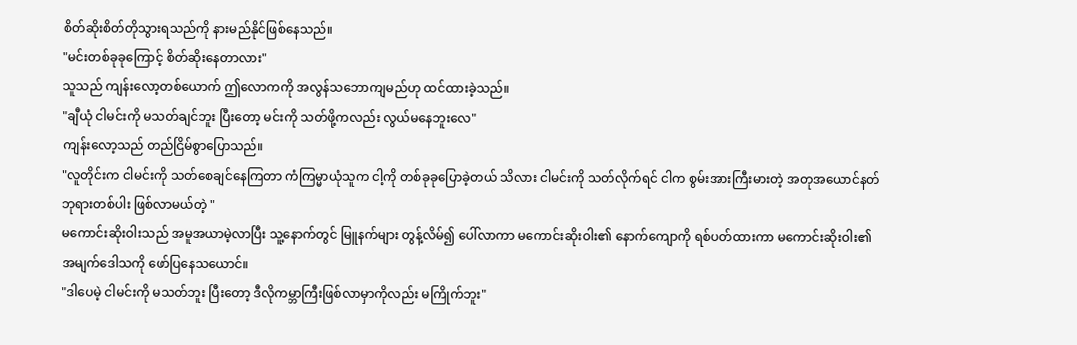စိတ်ဆိုးစိတ်တိုသွားရသည်ကို နားမည်နိုင်ဖြစ်နေသည်။
"မင်းတစ်ခုခုကြောင့် စိတ်ဆိုးနေတာလား"
သူသည် ကျန်းလော့တစ်ယောက် ဤလောကကို အလွန်သဘောကျမည်ဟု ထင်ထားခဲ့သည်။
"ချီယုံ ငါမင်းကို မသတ်ချင်ဘူး ပြီးတော့ မင်းကို သတ်ဖို့ကလည်း လွယ်မနေဘူးလေ"
ကျန်းလော့သည် တည်ငြိမ်စွာပြောသည်။
"လူတိုင်းက ငါမင်းကို သတ်စေချင်နေကြတာ ကံကြမ္မာယုံသူက ငါ့ကို တစ်ခုခုပြောခဲ့တယ် သိလား ငါမင်းကို သတ်လိုက်ရင် ငါက စွမ်းအားကြီးမားတဲ့ အတုအယောင်နတ်ဘုရားတစ်ပါး ဖြစ်လာမယ်တဲ့ "
မကောင်းဆိုးဝါးသည် အမူအယာမဲ့လာပြီး သူ့နောက်တွင် မြူနက်များ တွန့်လိမ်၍ ပေါ်လာကာ မကောင်းဆိုးဝါး၏ နောက်ကျောကို ရစ်ပတ်ထားကာ မကောင်းဆိုးဝါး၏ အမျက်ဒေါသကို ဖော်ပြနေသယောင်။
"ဒါပေမဲ့ ငါမင်းကို မသတ်ဘူး ပြီးတော့ ဒီလိုကမ္ဘာကြီးဖြစ်လာမှာကိုလည်း မကြိုက်ဘူး"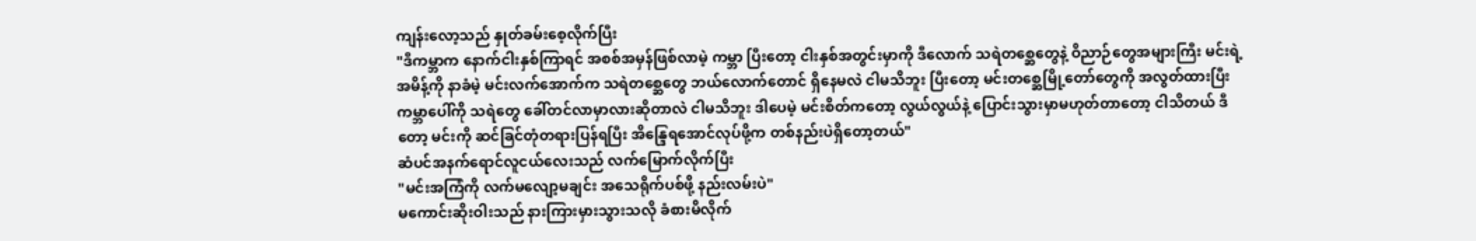ကျန်းလော့သည် နှုတ်ခမ်းစေ့လိုက်ပြီး
"ဒီကမ္ဘာက နောက်ငါးနှစ်ကြာရင် အစစ်အမှန်ဖြစ်လာမဲ့ ကမ္ဘာ ပြီးတော့ ငါးနှစ်အတွင်းမှာကို ဒီလောက် သရဲတစ္ဆေတွေနဲ့ ဝိညာဉ်တွေအများကြီး မင်းရဲ့အမိန့်ကို နာခံမဲ့ မင်းလက်အောက်က သရဲတစ္ဆေတွေ ဘယ်လောက်တောင် ရှိနေမလဲ ငါမသိဘူး ပြီးတော့ မင်းတစ္ဆေမြို့တော်တွေကို အလွတ်ထားပြီး ကမ္ဘာပေါ်ကို သရဲတွေ ခေါ်တင်လာမှာလားဆိုတာလဲ ငါမသိဘူး ဒါပေမဲ့ မင်းစိတ်ကတော့ လွယ်လွယ်နဲ့ ပြောင်းသွားမှာမဟုတ်တာတော့ ငါသိတယ် ဒီတော့ မင်းကို ဆင်ခြင်တုံတရားပြန်ရပြီး အိန္ဒြေရအောင်လုပ်ဖို့က တစ်နည်းပဲရှိတော့တယ်"
ဆံပင်အနက်ရောင်လူငယ်လေးသည် လက်မြောက်လိုက်ပြီး
"မင်းအကြံကို လက်မလျော့မချင်း အသေရိုက်ပစ်ဖို့ နည်းလမ်းပဲ"
မကောင်းဆိုးဝါးသည် နားကြားမှားသွားသလို ခံစားမိလိုက်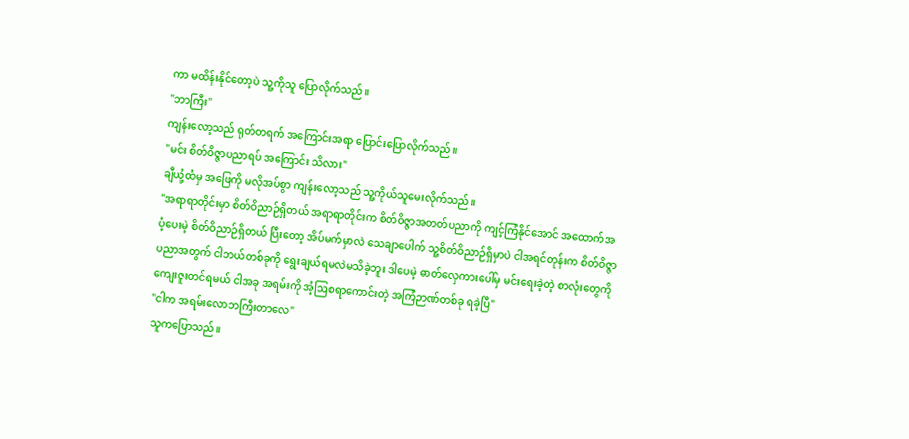ကာ မထိန်းနိုင်တော့ပဲ သူ့ကိုသူ ပြောလိုက်သည်။
"ဘာကြီး"
ကျန်းလော့သည် ရုတ်တရက် အကြောင်းအရာ ပြောင်းပြောလိုက်သည်။
"မင်း စိတ်ဝိဇ္ဇာပညာရပ် အကြောင်း သိလား"
ချီယုံ့ထံမှ အဖြေကို မလိုအပ်စွာ ကျန်းလော့သည် သူ့ကိုယ်သူမေးလိုက်သည်။
"အရာရာတိုင်းမှာ စိတ်ဝိညာဉ်ရှိတယ် အရာရာတိုင်းက စိတ်ဝိဇ္ဇာအတတ်ပညာကို ကျင့်ကြံနိုင်အောင် အထောက်အပံ့ပေးမဲ့ စိတ်ဝိညာဉ်ရှိတယ် ပြီးတော့ အိပ်မက်မှာလဲ သေချာပေါက် သူ့စိတ်ဝိညာဉ်ရှိမှာပဲ ငါအရင်တုန်းက စိတ်ဝိဇ္ဇာပညာအတွက် ငါဘယ်တစ်ခုကို ရွေးချယ်ရမလဲမသိခဲ့ဘူး ဒါပေမဲ့ ဓာတ်လှေကားပေါ်မှ မင်းရေးခဲ့တဲ့ စာလုံးတွေကို ကျေးဇူးတင်ရမယ် ငါအခု အရမ်းကို အံ့ဩစရာကောင်းတဲ့ အကြံဉာဏ်တစ်ခု ရခဲ့ပြီ"
"ငါက အရမ်းလောဘကြီးတာလေ"
သူကပြောသည်။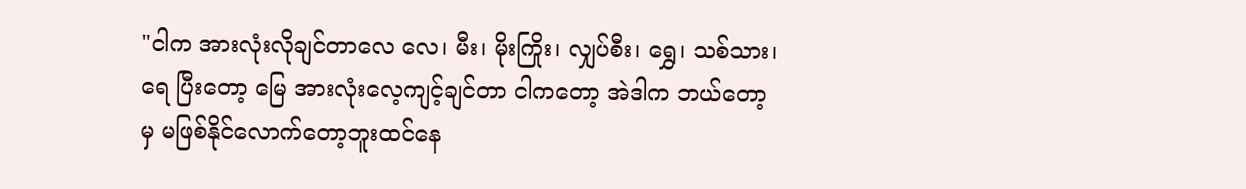"ငါက အားလုံးလိုချင်တာလေ လေ၊ မီး၊ မိုးကြိုး၊ လျှပ်စီး၊ ရွှေ၊ သစ်သား၊ ရေ ပြီးတော့ မြေ အားလုံးလေ့ကျင့်ချင်တာ ငါကတော့ အဲဒါက ဘယ်တော့မှ မဖြစ်နိုင်လောက်တော့ဘူးထင်နေ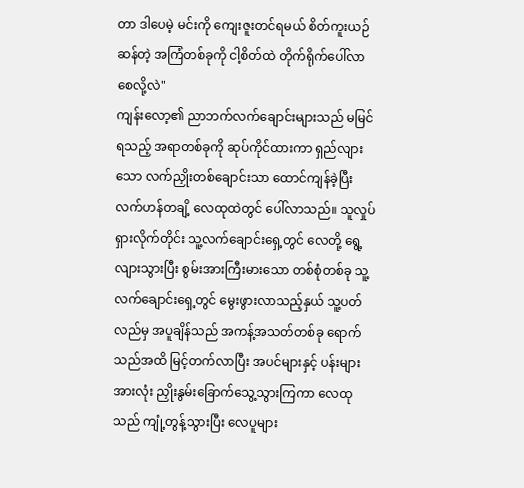တာ ဒါပေမဲ့ မင်းကို ကျေးဇူးတင်ရမယ် စိတ်ကူးယဉ်ဆန်တဲ့ အကြံတစ်ခုကို ငါ့စိတ်ထဲ တိုက်ရိုက်ပေါ်လာစေလို့လဲ"
ကျန်းလော့၏ ညာဘက်လက်ချောင်းများသည် မမြင်ရသည့် အရာတစ်ခုကို ဆုပ်ကိုင်ထားကာ ရှည်လျားသော လက်ညှိုးတစ်ချောင်းသာ ထောင်ကျန်ခဲ့ပြီး လက်ဟန်တချိ့ လေထုထဲတွင် ပေါ်လာသည်။ သူလှုပ်ရှားလိုက်တိုင်း သူ့လက်ချောင်းရှေ့တွင် လေတို့ ရွေ့လျားသွားပြီး စွမ်းအားကြီးမားသော တစ်စုံတစ်ခု သူ့လက်ချောင်းရှေ့တွင် မွေးဖွားလာသည့်နှယ် သူ့ပတ်လည်မှ အပူချိန်သည် အကန့်အသတ်တစ်ခု ရောက်သည်အထိ မြင့်တက်လာပြီး အပင်များနှင့် ပန်းများအားလုံး ညှိုးနွမ်းခြောက်သွေ့သွားကြကာ လေထုသည် ကျုံ့တွန့်သွားပြီး လေပူများ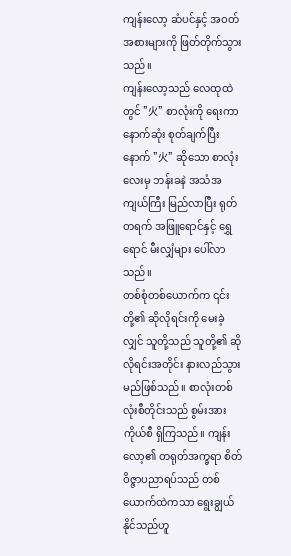ကျန်းလော့ ဆံပင်နှင့် အဝတ်အစားများကို ဖြတ်တိုက်သွားသည်။
ကျန်းလော့သည် လေထုထဲတွင် "火" စာလုံးကို ရေးကာ နောက်ဆုံး စုတ်ချက်ပြီးနောက် "火" ဆိုသော စာလုံးလေးမှ ဘန်းခနဲ အသံအကျယ်ကြီး မြည်လာပြီး ရုတ်တရက် အဖြူရောင်နှင့် ရွှေရောင် မီးလျှံများ ပေါ်လာသည်။
တစ်စုံတစ်ယောက်က ၎င်းတို့၏ ဆိုလိုရင်းကို မေးခဲ့လျှင် သူတို့သည် သူတို့၏ ဆိုလိုရင်းအတိုင်း နားလည်သွားမည်ဖြစ်သည်။ စာလုံးတစ်လုံးစီတိုင်းသည် စွမ်းအားကိုယ်စီ ရှိကြသည်။ ကျန်းလော့၏ တရုတ်အက္ခရာ စိတ်ဝိဇ္ဇာပညာရပ်သည် တစ်ယောက်ထဲကသာ ရွေးချွယ်နိုင်သည်ဟူ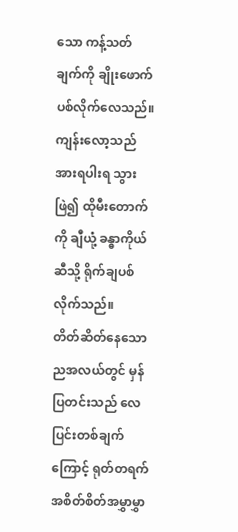သော ကန့်သတ်ချက်ကို ချိုးဖောက်ပစ်လိုက်လေသည်။ ကျန်းလော့သည် အားရပါးရ သွားဖြဲ၍ ထိုမီးတောက်ကို ချီယုံ့ ခန္ဓာကိုယ်ဆီသို့ ရိုက်ချပစ်လိုက်သည်။
တိတ်ဆိတ်နေသော ညအလယ်တွင် မှန်ပြတင်းသည် လေပြင်းတစ်ချက်ကြောင့် ရုတ်တရက် အစိတ်စိတ်အမွှာမွှာ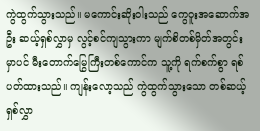ကွဲထွက်သွားသည်။ မကောင်းဆိုးဝါးသည် ကွေဝူးအဆောက်အဦး ဆယ့်ရှစ်လွှာမှ လွင့်စင်ကျသွားကာ မျက်စိတစ်မှိတ်အတွင်းမှာပင် မီးတောက်မြွေကြီးတစ်ကောင်က သူ့ကို ရက်စက်စွာ ရစ်ပတ်ထားသည်။ ကျန်းလော့သည် ကွဲထွက်သွားသော တစ်ဆယ့်ရှစ်လွှာ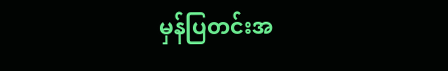မှန်ပြတင်းအ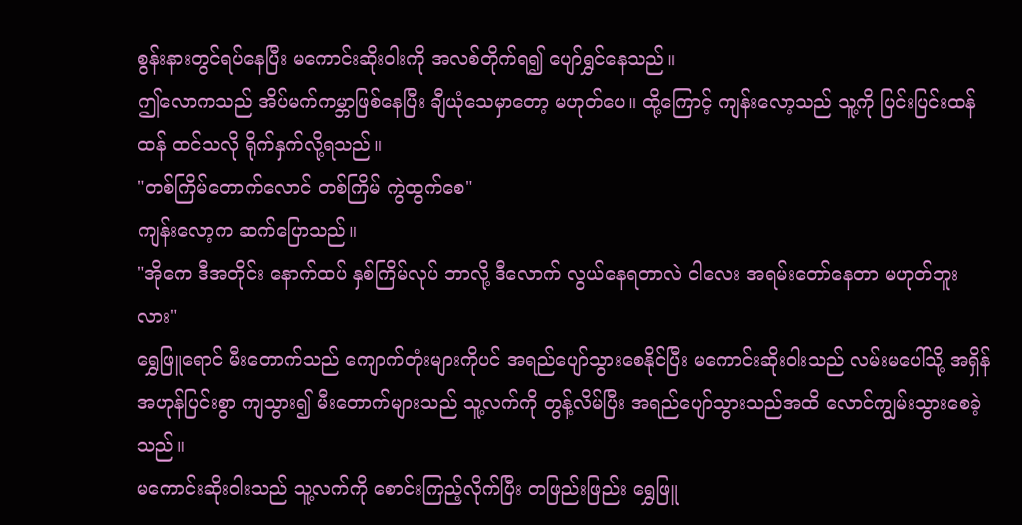စွန်းနားတွင်ရပ်နေပြီး မကောင်းဆိုးဝါးကို အလစ်တိုက်ရ၍ ပျော်ရွှင်နေသည်။
ဤလောကသည် အိပ်မက်ကမ္ဘာဖြစ်နေပြီး ချီယုံသေမှာတော့ မဟုတ်ပေ။ ထို့ကြောင့် ကျန်းလော့သည် သူ့ကို ပြင်းပြင်းထန်ထန် ထင်သလို ရိုက်နှက်လို့ရသည်။
"တစ်ကြိမ်တောက်လောင် တစ်ကြိမ် ကွဲထွက်စေ"
ကျန်းလော့က ဆက်ပြောသည်။
"အိုကေ ဒီအတိုင်း နောက်ထပ် နှစ်ကြိမ်လုပ် ဘာလို့ ဒီလောက် လွယ်နေရတာလဲ ငါလေး အရမ်းတော်နေတာ မဟုတ်ဘူးလား"
ရွှေဖြူရောင် မီးတောက်သည် ကျောက်တုံးများကိုပင် အရည်ပျော်သွားစေနိုင်ပြီး မကောင်းဆိုးဝါးသည် လမ်းမပေါ်သို့ အရှိန်အဟုန်ပြင်းစွာ ကျသွား၍ မီးတောက်များသည် သူ့လက်ကို တွန့်လိမ်ပြီး အရည်ပျော်သွားသည်အထိ လောင်ကျွမ်းသွားစေခဲ့သည်။
မကောင်းဆိုးဝါးသည် သူ့လက်ကို စောင်းကြည့်လိုက်ပြီး တဖြည်းဖြည်း ရွှေဖြူ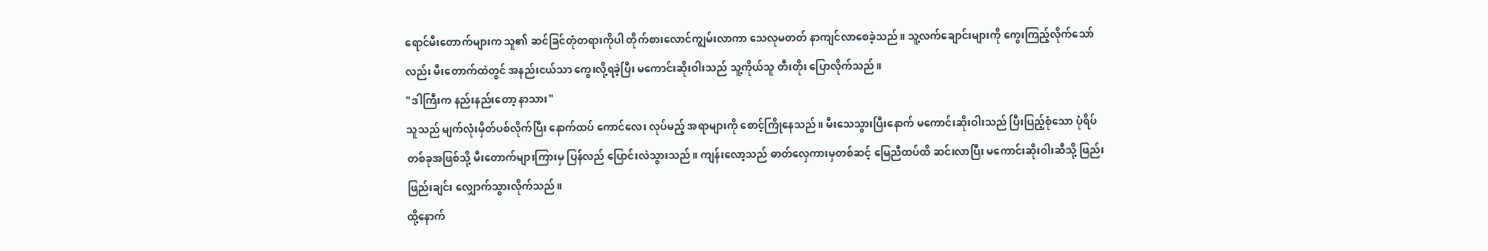ရောင်မီးတောက်များက သူ၏ ဆင်ခြင်တုံတရားကိုပါ တိုက်စားလောင်ကျွမ်းလာကာ သေလုမတတ် နာကျင်လာစေခဲ့သည်။ သူ့လက်ချောင်းများကို ကွေးကြည့်လိုက်သော်လည်း မီးတောက်ထဲတွင် အနည်းငယ်သာ ကွေးလို့ရခဲ့ပြီး မကောင်းဆိုးဝါးသည် သူ့ကိုယ်သူ တီးတိုး ပြောလိုက်သည်။
"ဒါကြီးက နည်းနည်းတော့ နာသား"
သူသည် မျက်လုံးမှိတ်ပစ်လိုက်ပြီး နောက်ထပ် ကောင်လေး လုပ်မည့် အရာများကို စောင့်ကြိုနေသည်။ မီးသေသွားပြီးနောက် မကောင်းဆိုးဝါးသည် ပြီးပြည့်စုံသော ပုံရိပ်တစ်ခုအဖြစ်သို့ မီးတောက်များကြားမှ ပြန်လည် ပြောင်းလဲသွားသည်။ ကျန်းလော့သည် ဓာတ်လှေကားမှတစ်ဆင့် မြေညီထပ်ထိ ဆင်းလာပြီး မကောင်းဆိုးဝါးဆီသို့ ဖြည်းဖြည်းချင်း လျှောက်သွားလိုက်သည်။
ထို့နောက်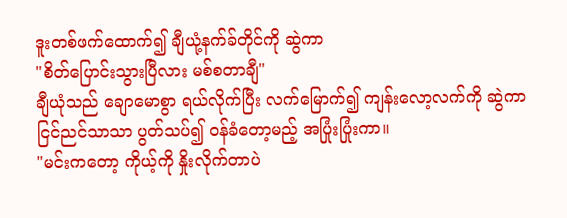ဒူးတစ်ဖက်ထောက်၍ ချီယုံ့နက်ခ်တိုင်ကို ဆွဲကာ
"စိတ်ပြောင်းသွားပြီလား မစ်စတာချီ"
ချီယုံသည် ချောမောစွာ ရယ်လိုက်ပြီး လက်မြောက်၍ ကျန်းလော့လက်ကို ဆွဲကာ ငြင်ညင်သာသာ ပွတ်သပ်၍ ဝန်ခံတော့မည့် အပြုံးပြုံးကာ။
"မင်းကတော့ ကိုယ့်ကို နှိုးလိုက်တာပဲ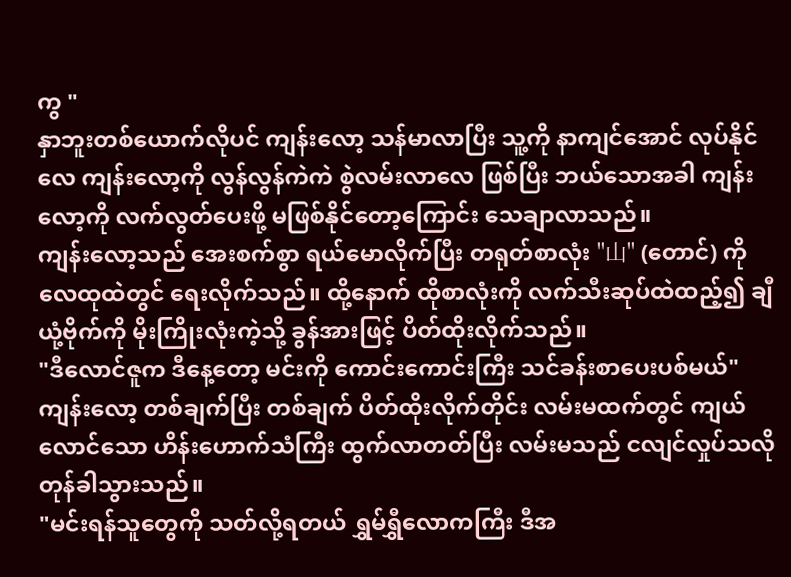ကွ "
နှာဘူးတစ်ယောက်လိုပင် ကျန်းလော့ သန်မာလာပြီး သူ့ကို နာကျင်အောင် လုပ်နိုင်လေ ကျန်းလော့ကို လွန်လွန်ကဲကဲ စွဲလမ်းလာလေ ဖြစ်ပြီး ဘယ်သောအခါ ကျန်းလော့ကို လက်လွတ်ပေးဖို့ မဖြစ်နိုင်တော့ကြောင်း သေချာလာသည်။
ကျန်းလော့သည် အေးစက်စွာ ရယ်မောလိုက်ပြီး တရုတ်စာလုံး "山" (တောင်) ကို လေထုထဲတွင် ရေးလိုက်သည်။ ထို့နောက် ထိုစာလုံးကို လက်သီးဆုပ်ထဲထည့်၍ ချီယုံ့ဗိုက်ကို မိုးကြိုးလုံးကဲ့သို့ ခွန်အားဖြင့် ပိတ်ထိုးလိုက်သည်။
"ဒီလောင်ဇူက ဒီနေ့တော့ မင်းကို ကောင်းကောင်းကြီး သင်ခန်းစာပေးပစ်မယ်"
ကျန်းလော့ တစ်ချက်ပြီး တစ်ချက် ပိတ်ထိုးလိုက်တိုင်း လမ်းမထက်တွင် ကျယ်လောင်သော ဟိန်းဟောက်သံကြီး ထွက်လာတတ်ပြီး လမ်းမသည် ငလျင်လှုပ်သလို တုန်ခါသွားသည်။
"မင်းရန်သူတွေကို သတ်လို့ရတယ် ရွှမ်ရွှီလောကကြီး ဒီအ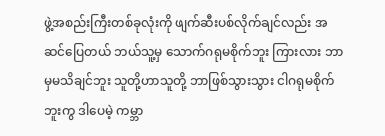ဖွဲ့အစည်းကြီးတစ်ခုလုံးကို ဖျက်ဆီးပစ်လိုက်ချင်လည်း အဆင်ပြေတယ် ဘယ်သူ့မှ သောက်ဂရုမစိုက်ဘူး ကြားလား ဘာမှမသိချင်ဘူး သူတို့ဟာသူတို့ ဘာဖြစ်သွားသွား ငါဂရုမစိုက်ဘူးကွ ဒါပေမဲ့ ကမ္ဘာ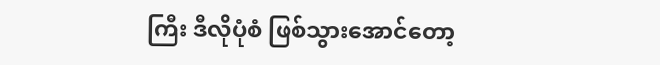ကြီး ဒီလိုပုံစံ ဖြစ်သွားအောင်တော့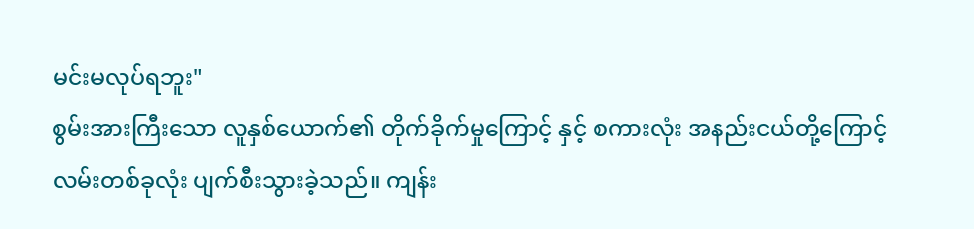မင်းမလုပ်ရဘူး"
စွမ်းအားကြီးသော လူနှစ်ယောက်၏ တိုက်ခိုက်မှုကြောင့် နှင့် စကားလုံး အနည်းငယ်တို့ကြောင့် လမ်းတစ်ခုလုံး ပျက်စီးသွားခဲ့သည်။ ကျန်း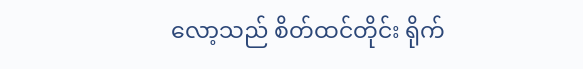လော့သည် စိတ်ထင်တိုင်း ရိုက်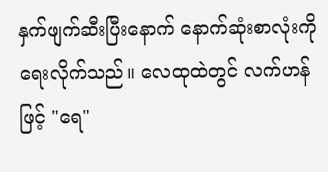နှက်ဖျက်ဆီးပြီးနောက် နောက်ဆုံးစာလုံးကို ရေးလိုက်သည်။ လေထုထဲတွင် လက်ဟန်ဖြင့် "ရေ"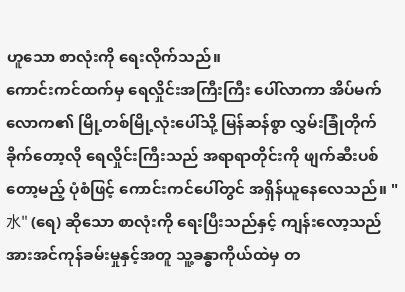ဟူသော စာလုံးကို ရေးလိုက်သည်။
ကောင်းကင်ထက်မှ ရေလှိုင်းအကြီးကြီး ပေါ်လာကာ အိပ်မက်လောက၏ မြို့တစ်မြို့လုံးပေါ်သို့ မြန်ဆန်စွာ လွှမ်းခြုံတိုက်ခိုက်တော့လို ရေလှိုင်းကြီးသည် အရာရာတိုင်းကို ဖျက်ဆီးပစ်တော့မည့် ပုံစံဖြင့် ကောင်းကင်ပေါ်တွင် အရှိန်ယူနေလေသည်။ "水" (ရေ) ဆိုသော စာလုံးကို ရေးပြီးသည်နှင့် ကျန်းလော့သည် အားအင်ကုန်ခမ်းမှုနှင့်အတူ သူ့ခန္ဓာကိုယ်ထဲမှ တ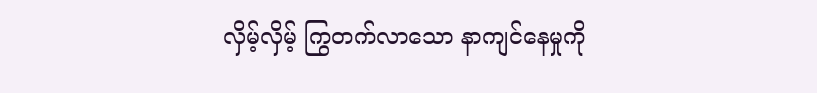လှိမ့်လှိမ့် ကြွတက်လာသော နာကျင်နေမှုကို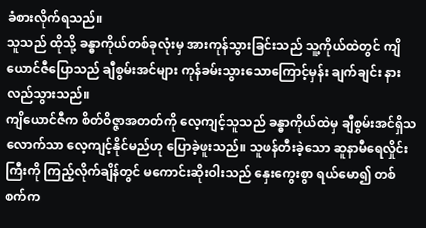ခံစားလိုက်ရသည်။
သူသည် ထိုသို့ ခန္ဓာကိုယ်တစ်ခုလုံးမှ အားကုန်သွားခြင်းသည် သူ့ကိုယ်ထဲတွင် ကျိယောင်ဇီပြောသည် ချီစွမ်းအင်များ ကုန်ခမ်းသွားသောကြောင့်မှန်း ချက်ချင်း နားလည်သွားသည်။
ကျိယောင်ဇီက စိတ်ဝိဇ္ဇာအတတ်ကို လေ့ကျင့်သူသည် ခန္ဓာကိုယ်ထဲမှ ချီစွမ်းအင်ရှိသလောက်သာ လေ့ကျင့်နိုင်မည်ဟု ပြောခဲ့ဖူးသည်။ သူဖန်တီးခဲ့သော ဆူနာမီရေလှိုင်းကြီးကို ကြည့်လိုက်ချိန်တွင် မကောင်းဆိုးဝါးသည် နှေးကွေးစွာ ရယ်မော၍ တစ်စက်က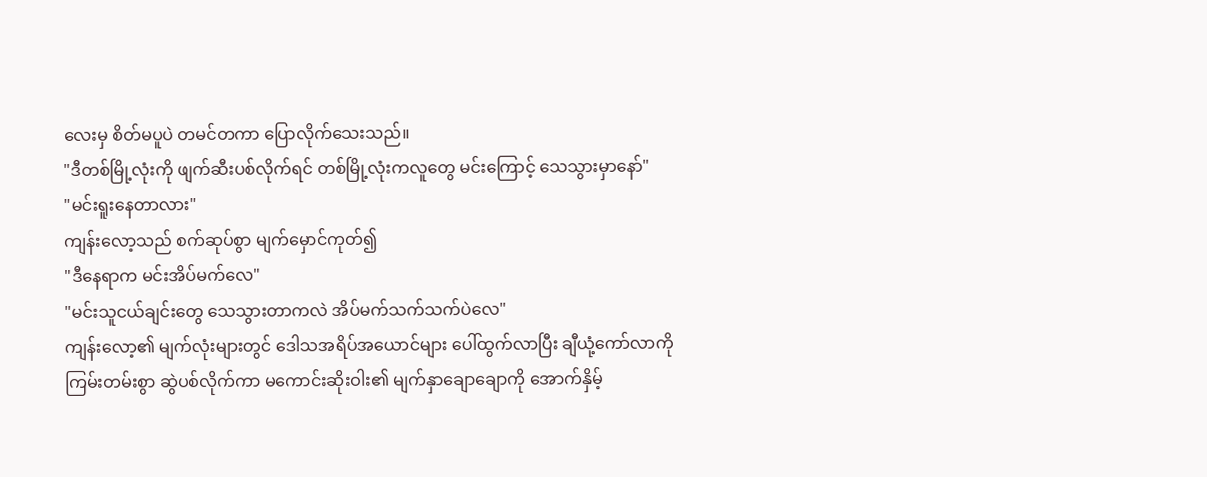လေးမှ စိတ်မပူပဲ တမင်တကာ ပြောလိုက်သေးသည်။
"ဒီတစ်မြို့လုံးကို ဖျက်ဆီးပစ်လိုက်ရင် တစ်မြို့လုံးကလူတွေ မင်းကြောင့် သေသွားမှာနော်"
"မင်းရူးနေတာလား"
ကျန်းလော့သည် စက်ဆုပ်စွာ မျက်မှောင်ကုတ်၍
"ဒီနေရာက မင်းအိပ်မက်လေ"
"မင်းသူငယ်ချင်းတွေ သေသွားတာကလဲ အိပ်မက်သက်သက်ပဲလေ"
ကျန်းလော့၏ မျက်လုံးများတွင် ဒေါသအရိပ်အယောင်များ ပေါ်ထွက်လာပြီး ချီယုံ့ကော်လာကို ကြမ်းတမ်းစွာ ဆွဲပစ်လိုက်ကာ မကောင်းဆိုးဝါး၏ မျက်နှာချောချောကို အောက်နှိမ့်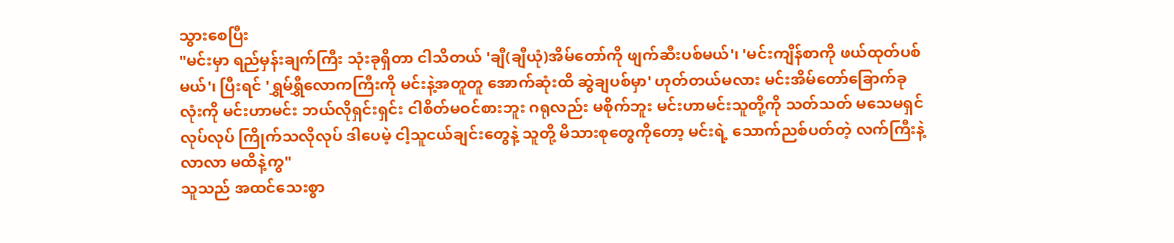သွားစေပြီး
"မင်းမှာ ရည်မှန်းချက်ကြီး သုံးခုရှိတာ ငါသိတယ် 'ချီ(ချီယုံ)အိမ်တော်ကို ဖျက်ဆီးပစ်မယ်'၊ 'မင်းကျိန်စာကို ဖယ်ထုတ်ပစ်မယ်'၊ ပြီးရင် 'ရွှမ်ရွှီလောကကြီးကို မင်းနဲ့အတူတူ အောက်ဆုံးထိ ဆွဲချပစ်မှာ' ဟုတ်တယ်မလား မင်းအိမ်တော်ခြောက်ခုလုံးကို မင်းဟာမင်း ဘယ်လိုရှင်းရှင်း ငါစိတ်မဝင်စားဘူး ဂရုလည်း မစိုက်ဘူး မင်းဟာမင်းသူတို့ကို သတ်သတ် မသေမရှင်လုပ်လုပ် ကြိုက်သလိုလုပ် ဒါပေမဲ့ ငါ့သူငယ်ချင်းတွေနဲ့ သူတို့ မိသားစုတွေကိုတော့ မင်းရဲ့ သောက်ညစ်ပတ်တဲ့ လက်ကြီးနဲ့ လာလာ မထိနဲ့ကွ"
သူသည် အထင်သေးစွာ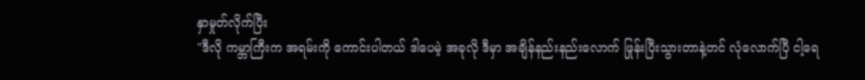နှာမှုတ်လိုက်ပြီး
"ဒီလို ကမ္ဘာကြီးက အရမ်းကို ကောင်းပါတယ် ဒါပေမဲ့ အခုလို ဒီမှာ အချိန်နည်းနည်းလောက် ဖြုန်းပြီးသွားတာနဲ့တင် လုံလောက်ပြီ ငါ့ရေ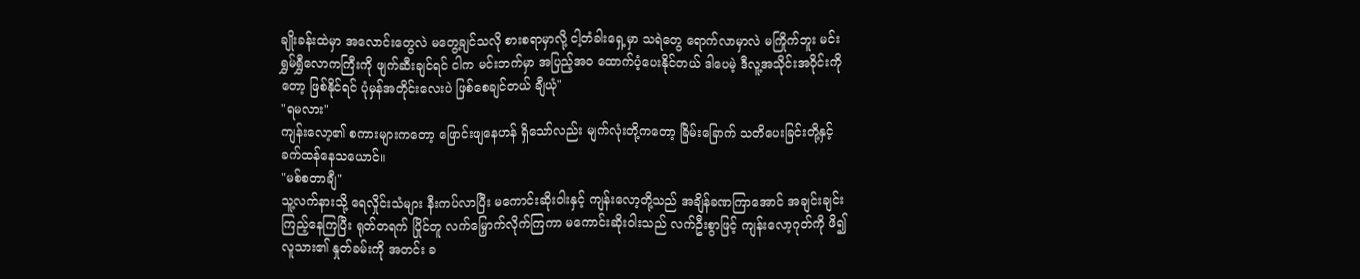ချိုးခန်းထဲမှာ အလောင်းတွေလဲ မတွေ့ချင်သလို စားစရာမှာလို့ ငါ့တံခါးရှေ့မှာ သရဲတွေ ရောက်လာမှာလဲ မကြိုက်ဘူး မင်း ရွှမ်ရွှီလောကကြီးကို ဖျက်ဆီးချင်ရင် ငါက မင်းဘက်မှာ အပြည့်အဝ ထောက်ပံ့ပေးနိုင်တယ် ဒါပေမဲ့ ဒီလူ့အသိုင်းအဝိုင်းကိုတော့ ဖြစ်နိုင်ရင် ပုံမှန်အတိုင်းလေးပဲ ဖြစ်စေချင်တယ် ချီယုံ"
"ရမလား"
ကျန်းလော့၏ စကားများကတော့ ဖြောင်းဖျနေဟန် ရှိသော်လည်း မျက်လုံးတို့ကတော့ ခြိမ်းခြောက် သတိပေးခြင်းတို့နှင့် ခက်ထန်နေသယောင်။
"မစ်စတာချီ"
သူ့လက်နားသို့ ရေလှိုင်းသံများ နီးကပ်လာပြီး မကောင်းဆိုးဝါးနှင့် ကျန်းလော့တို့သည် အချိန်ခဏကြာအောင် အချင်းချင်း ကြည့်နေကြပြီး ရုတ်တရက် ပြိုင်တူ လက်မြှောက်လိုက်ကြကာ မကောင်းဆိုးဝါးသည် လက်ဦးစွာဖြင့် ကျန်းလော့ဂုတ်ကို ဖိ၍ လူသား၏ နှုတ်ခမ်းကို အတင်း ခ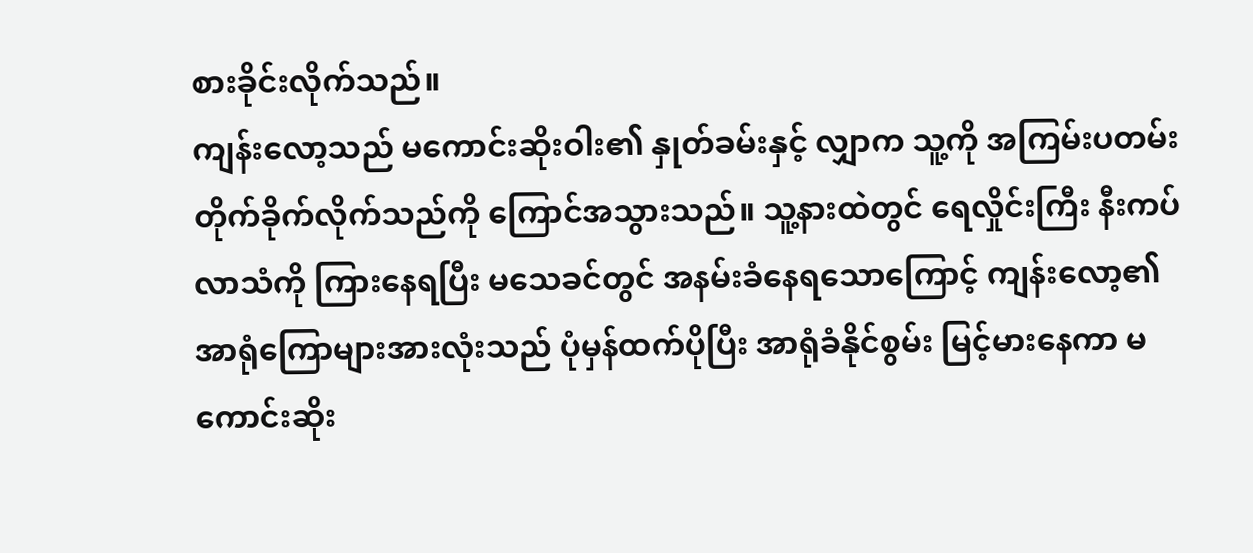စားခိုင်းလိုက်သည်။
ကျန်းလော့သည် မကောင်းဆိုးဝါး၏ နှုတ်ခမ်းနှင့် လျှာက သူ့ကို အကြမ်းပတမ်း တိုက်ခိုက်လိုက်သည်ကို ကြောင်အသွားသည်။ သူ့နားထဲတွင် ရေလှိုင်းကြီး နီးကပ်လာသံကို ကြားနေရပြီး မသေခင်တွင် အနမ်းခံနေရသောကြောင့် ကျန်းလော့၏ အာရုံကြောများအားလုံးသည် ပုံမှန်ထက်ပိုပြီး အာရုံခံနိုင်စွမ်း မြင့်မားနေကာ မကောင်းဆိုး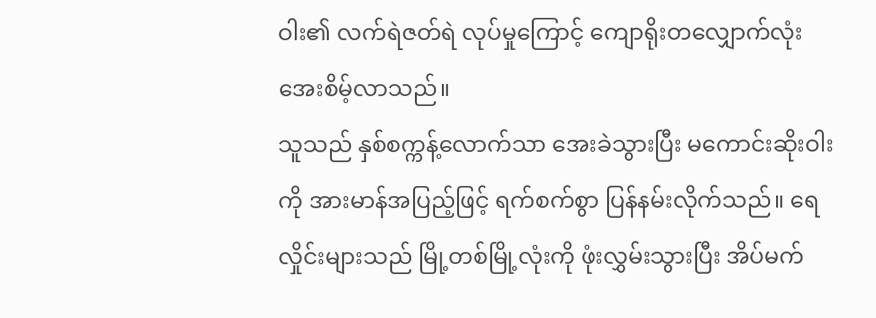ဝါး၏ လက်ရဲဇတ်ရဲ လုပ်မှုကြောင့် ကျောရိုးတလျှောက်လုံး အေးစိမ့်လာသည်။
သူသည် နှစ်စက္ကန့်လောက်သာ အေးခဲသွားပြီး မကောင်းဆိုးဝါးကို အားမာန်အပြည့်ဖြင့် ရက်စက်စွာ ပြန်နမ်းလိုက်သည်။ ရေလှိုင်းများသည် မြို့တစ်မြို့လုံးကို ဖုံးလွှမ်းသွားပြီး အိပ်မက်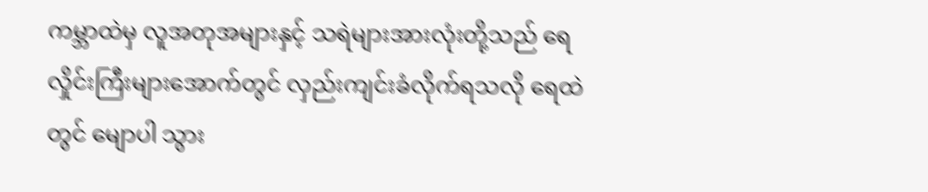ကမ္ဘာထဲမှ လူအတုအများနှင့် သရဲများအားလုံးတို့သည် ရေလှိုင်းကြီးများအောက်တွင် လှည်းကျင်းခံလိုက်ရသလို ရေထဲတွင် မျောပါ သွား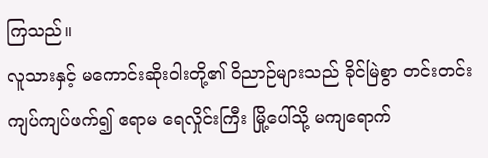ကြသည်။
လူသားနှင့် မကောင်းဆိုးဝါးတို့၏ ဝိညာဉ်များသည် ခိုင်မြဲစွာ တင်းတင်းကျပ်ကျပ်ဖက်၍ ဧရာမ ရေလှိုင်းကြီး မြို့ပေါ်သို့ မကျရောက်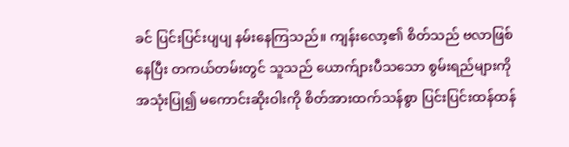ခင် ပြင်းပြင်းပျပျ နမ်းနေကြသည်။ ကျန်းလော့၏ စိတ်သည် ဗလာဖြစ်နေပြီး တကယ်တမ်းတွင် သူသည် ယောက်ျားပီသသော စွမ်းရည်များကို အသုံးပြု၍ မကောင်းဆိုးဝါးကို စိတ်အားထက်သန်စွာ ပြင်းပြင်းထန်ထန်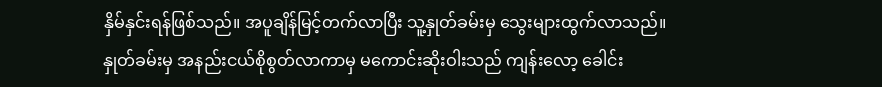နှိမ်နှင်းရန်ဖြစ်သည်။ အပူချိန်မြင့်တက်လာပြီး သူ့နှုတ်ခမ်းမှ သွေးများထွက်လာသည်။
နှုတ်ခမ်းမှ အနည်းငယ်စိုစွတ်လာကာမှ မကောင်းဆိုးဝါးသည် ကျန်းလော့ ခေါင်း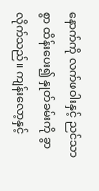နောက်ကို လက်ဖဝါးနှင့် ညင်သာစွာ ထိန်းပေး၍ နှုတ်ခမ်းကို ခွာလိုက်သည်။ ကျန်းလော့နှင့်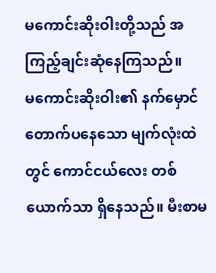မကောင်းဆိုးဝါးတို့သည် အကြည့်ချင်းဆုံနေကြသည်။
မကောင်းဆိုးဝါး၏ နက်မှောင်တောက်ပနေသော မျက်လုံးထဲတွင် ကောင်ငယ်လေး တစ်ယောက်သာ ရှိနေသည်။ မီးစာမ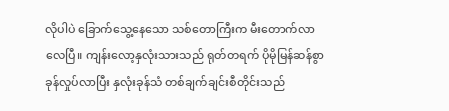လိုပါပဲ ခြောက်သွေ့နေသော သစ်တောကြီးက မီးတောက်လာလေပြီ။ ကျန်းလော့နှလုံးသားသည် ရုတ်တရက် ပိုမိုမြန်ဆန်စွာ ခုန်လှုပ်လာပြီး နှလုံးခုန်သံ တစ်ချက်ချင်းစီတိုင်းသည်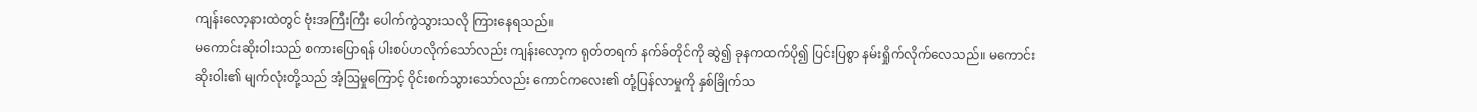ကျန်းလော့နားထဲတွင် ဗုံးအကြီးကြီး ပေါက်ကွဲသွားသလို ကြားနေရသည်။
မကောင်းဆိုးဝါးသည် စကားပြောရန် ပါးစပ်ဟလိုက်သော်လည်း ကျန်းလော့က ရုတ်တရက် နက်ခ်တိုင်ကို ဆွဲ၍ ခုနကထက်ပို၍ ပြင်းပြစွာ နမ်းရှိုက်လိုက်လေသည်။ မကောင်းဆိုးဝါး၏ မျက်လုံးတို့သည် အံ့ဩမှုကြောင့် ဝိုင်းစက်သွားသော်လည်း ကောင်ကလေး၏ တုံ့ပြန်လာမှုကို နှစ်ခြိုက်သ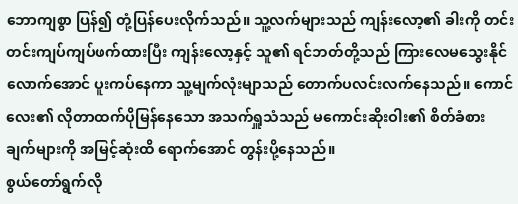ဘောကျစွာ ပြန်၍ တုံ့ပြန်ပေးလိုက်သည်။ သူ့လက်များသည် ကျန်းလော့၏ ခါးကို တင်းတင်းကျပ်ကျပ်ဖက်ထားပြီး ကျန်းလော့နှင့် သူ၏ ရင်ဘတ်တို့သည် ကြားလေမသွေးနိုင်လောက်အောင် ပူးကပ်နေကာ သူ့မျက်လုံးမျာသည် တောက်ပလင်းလက်နေသည်။ ကောင်လေး၏ လိုတာထက်ပိုမြန်နေသော အသက်ရှူသံသည် မကောင်းဆိုးဝါး၏ စိတ်ခံစားချက်များကို အမြင့်ဆုံးထိ ရောက်အောင် တွန်းပို့နေသည်။
စွယ်တော်ရွက်လို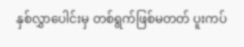နှစ်လွှာပေါင်းမှ တစ်ရွက်ဖြစ်မတတ် ပူးကပ်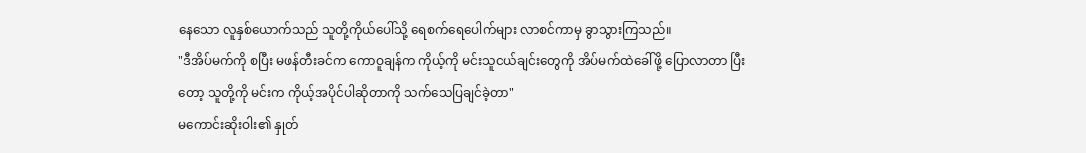နေသော လူနှစ်ယောက်သည် သူတို့ကိုယ်ပေါ်သို့ ရေစက်ရေပေါက်များ လာစင်ကာမှ ခွာသွားကြသည်။
"ဒီအိပ်မက်ကို စပြီး မဖန်တီးခင်က ကောဝူချန်က ကိုယ့်ကို မင်းသူငယ်ချင်းတွေကို အိပ်မက်ထဲခေါ်ဖို့ ပြောလာတာ ပြီးတော့ သူတို့ကို မင်းက ကိုယ့်အပိုင်ပါဆိုတာကို သက်သေပြချင်ခဲ့တာ"
မကောင်းဆိုးဝါး၏ နှုတ်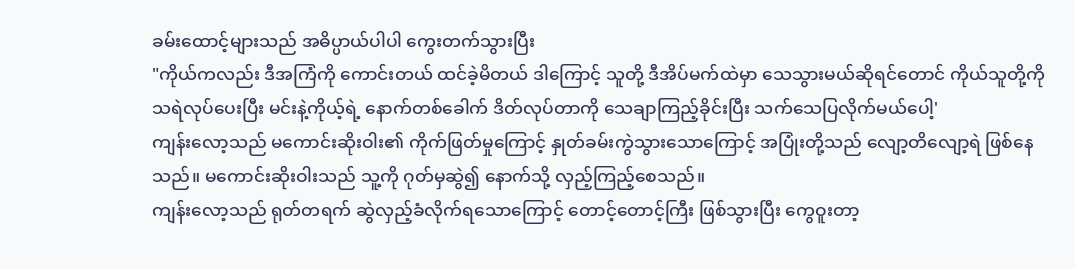ခမ်းထောင့်များသည် အဓိပ္ပာယ်ပါပါ ကွေးတက်သွားပြီး
"ကိုယ်ကလည်း ဒီအကြံကို ကောင်းတယ် ထင်ခဲ့မိတယ် ဒါကြောင့် သူတို့ ဒီအိပ်မက်ထဲမှာ သေသွားမယ်ဆိုရင်တောင် ကိုယ်သူတို့ကို သရဲလုပ်ပေးပြီး မင်းနဲ့ကိုယ့်ရဲ့ နောက်တစ်ခေါက် ဒိတ်လုပ်တာကို သေချာကြည့်ခိုင်းပြီး သက်သေပြလိုက်မယ်ပေါ့'
ကျန်းလော့သည် မကောင်းဆိုးဝါး၏ ကိုက်ဖြတ်မှုကြောင့် နှုတ်ခမ်းကွဲသွားသောကြောင့် အပြုံးတို့သည် လျော့တိလျော့ရဲ ဖြစ်နေသည်။ မကောင်းဆိုးဝါးသည် သူ့ကို ဂုတ်မှဆွဲ၍ နောက်သို့ လှည့်ကြည့်စေသည်။
ကျန်းလော့သည် ရုတ်တရက် ဆွဲလှည့်ခံလိုက်ရသောကြောင့် တောင့်တောင့်ကြီး ဖြစ်သွားပြီး ကွေဝူးတာ့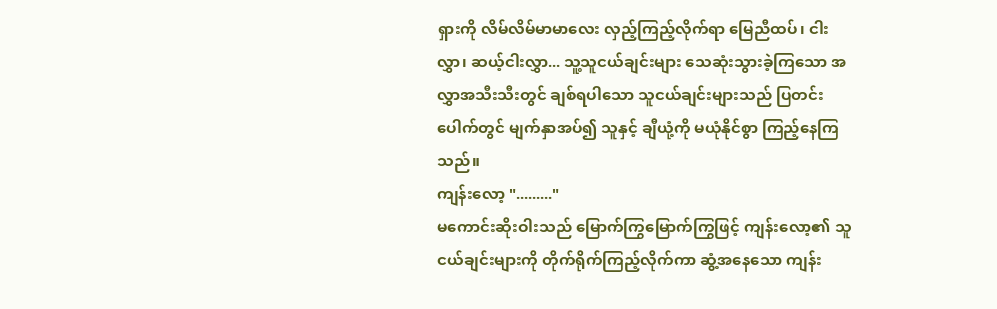ရှားကို လိမ်လိမ်မာမာလေး လှည့်ကြည့်လိုက်ရာ မြေညီထပ်၊ ငါးလွှာ၊ ဆယ့်ငါးလွှာ... သူ့သူငယ်ချင်းများ သေဆုံးသွားခဲ့ကြသော အလွှာအသီးသီးတွင် ချစ်ရပါသော သူငယ်ချင်းများသည် ပြတင်းပေါက်တွင် မျက်နှာအပ်၍ သူနှင့် ချီယုံ့ကို မယုံနိုင်စွာ ကြည့်နေကြသည်။
ကျန်းလော့ "........."
မကောင်းဆိုးဝါးသည် မြောက်ကြွမြောက်ကြွဖြင့် ကျန်းလော့၏ သူငယ်ချင်းများကို တိုက်ရိုက်ကြည့်လိုက်ကာ ဆွံ့အနေသော ကျန်း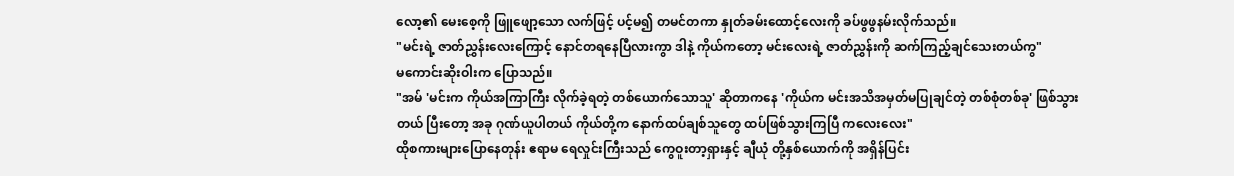လော့၏ မေးစေ့ကို ဖြူဖျော့သော လက်ဖြင့် ပင့်မ၍ တမင်တကာ နှုတ်ခမ်းထောင့်လေးကို ခပ်ဖွဖွနမ်းလိုက်သည်။
"မင်းရဲ့ ဇာတ်ညွှန်းလေးကြောင့် နောင်တရနေပြီလားကွာ ဒါနဲ့ ကိုယ်ကတော့ မင်းလေးရဲ့ ဇာတ်ညွှန်းကို ဆက်ကြည့်ချင်သေးတယ်ကွ"
မကောင်းဆိုးဝါးက ပြောသည်။
"အမ် 'မင်းက ကိုယ်အကြာကြီး လိုက်ခဲ့ရတဲ့ တစ်ယောက်သောသူ' ဆိုတာကနေ 'ကိုယ်က မင်းအသိအမှတ်မပြုချင်တဲ့ တစ်စုံတစ်ခု' ဖြစ်သွားတယ် ပြီးတော့ အခု ဂုဏ်ယူပါတယ် ကိုယ်တို့က နောက်ထပ်ချစ်သူတွေ ထပ်ဖြစ်သွားကြပြီ ကလေးလေး"
ထိုစကားများပြောနေတုန်း ဧရာမ ရေလှုင်းကြီးသည် ကွေဝူးတာ့ရှားနှင့် ချီယုံ တို့နှစ်ယောက်ကို အရှိန်ပြင်း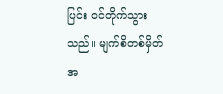ပြင်း ဝင်တိုက်သွားသည်။ မျက်စိတစ်မှိတ်အ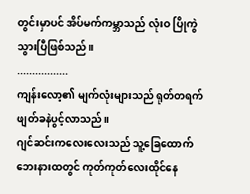တွင်းမှာပင် အိပ်မက်ကမ္ဘာသည် လုံးဝ ပြိုကွဲသွားပြီဖြစ်သည်။
.................
ကျန်းလော့၏ မျက်လုံးများသည် ရုတ်တရက် ဖျတ်ခနဲပွင့်လာသည်။
ဂျင်ဆင်းကလေးလေးသည် သူ့ခြေထောက်ဘေးနားထတွင် ကုတ်ကုတ်လေးထိုင်နေ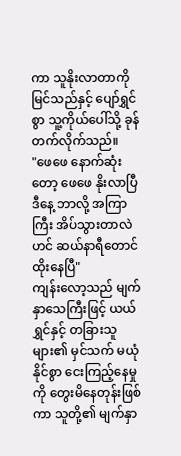ကာ သူနိုးလာတာကို မြင်သည်နှင့် ပျော်ရွှင်စွာ သူ့ကိုယ်ပေါ်သို့ ခုန်တက်လိုက်သည်။
"ဖေဖေ နောက်ဆုံးတော့ ဖေဖေ နိုးလာပြီ ဒီနေ့ ဘာလို့ အကြာကြီး အိပ်သွားတာလဲဟင် ဆယ်နာရီတောင် ထိုးနေပြီ"
ကျန်းလော့သည် မျက်နှာသေကြီးဖြင့် ယယ်ရွှင်နှင့် တခြားသူများ၏ မှင်သက် မယုံနိုင်စွာ ငေးကြည့်နေမှုကို တွေးမိနေတုန်းဖြစ်ကာ သူတို့၏ မျက်နှာ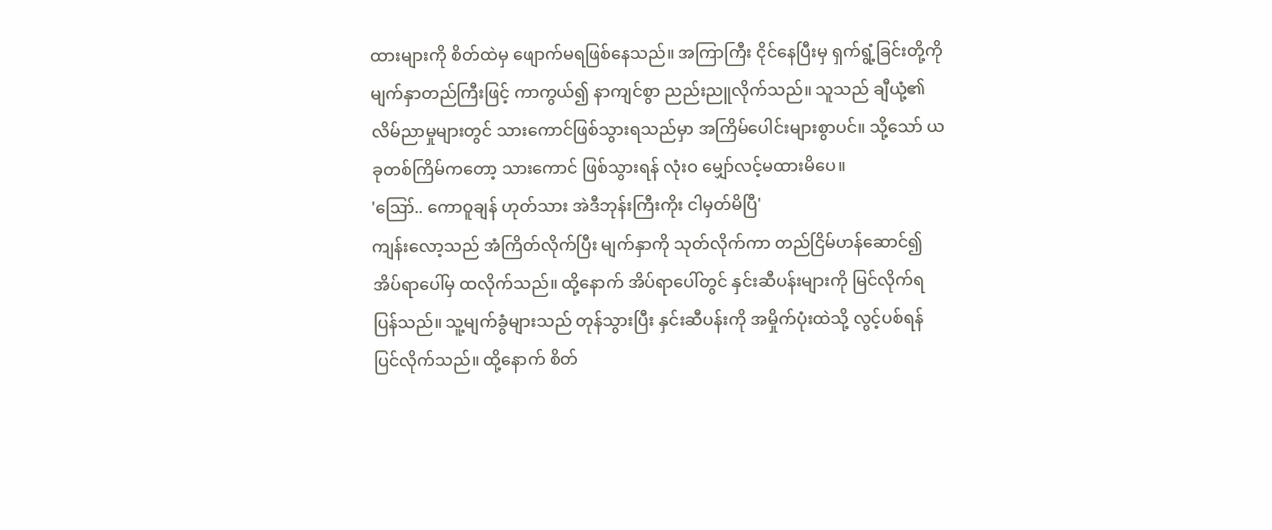ထားများကို စိတ်ထဲမှ ဖျောက်မရဖြစ်နေသည်။ အကြာကြီး ငိုင်နေပြီးမှ ရှက်ရွံ့ခြင်းတို့ကို မျက်နှာတည်ကြီးဖြင့် ကာကွယ်၍ နာကျင်စွာ ညည်းညူလိုက်သည်။ သူသည် ချီယုံ့၏ လိမ်ညာမှုများတွင် သားကောင်ဖြစ်သွားရသည်မှာ အကြိမ်ပေါင်းများစွာပင်။ သို့သော် ယခုတစ်ကြိမ်ကတော့ သားကောင် ဖြစ်သွားရန် လုံးဝ မျှော်လင့်မထားမိပေ။
'ဪ.. ကောဝူချန် ဟုတ်သား အဲဒီဘုန်းကြီးကိုး ငါမှတ်မိပြီ'
ကျန်းလော့သည် အံကြိတ်လိုက်ပြီး မျက်နှာကို သုတ်လိုက်ကာ တည်ငြိမ်ဟန်ဆောင်၍ အိပ်ရာပေါ်မှ ထလိုက်သည်။ ထို့နောက် အိပ်ရာပေါ်တွင် နှင်းဆီပန်းများကို မြင်လိုက်ရပြန်သည်။ သူ့မျက်ခွံများသည် တုန်သွားပြီး နှင်းဆီပန်းကို အမှိုက်ပုံးထဲသို့ လွင့်ပစ်ရန်ပြင်လိုက်သည်။ ထို့နောက် စိတ်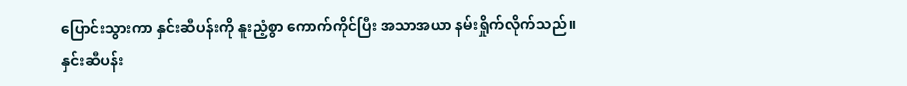ပြောင်းသွားကာ နှင်းဆီပန်းကို နူးညံ့စွာ ကောက်ကိုင်ပြီး အသာအယာ နမ်းရှိုက်လိုက်သည်။
နှင်းဆီပန်း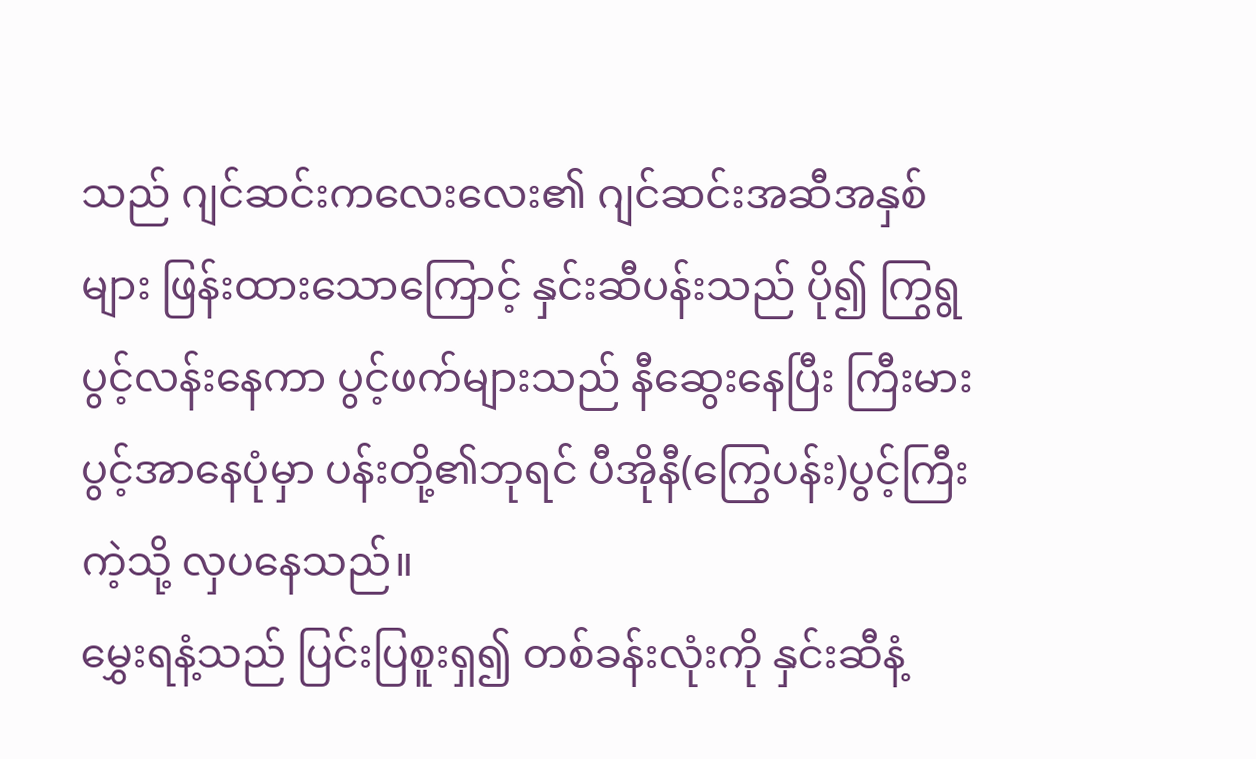သည် ဂျင်ဆင်းကလေးလေး၏ ဂျင်ဆင်းအဆီအနှစ်များ ဖြန်းထားသောကြောင့် နှင်းဆီပန်းသည် ပို၍ ကြွရွပွင့်လန်းနေကာ ပွင့်ဖက်များသည် နီဆွေးနေပြီး ကြီးမားပွင့်အာနေပုံမှာ ပန်းတို့၏ဘုရင် ပီအိုနီ(ကြွေပန်း)ပွင့်ကြီးကဲ့သို့ လှပနေသည်။
မွှေးရနံ့သည် ပြင်းပြစူးရှ၍ တစ်ခန်းလုံးကို နှင်းဆီနံ့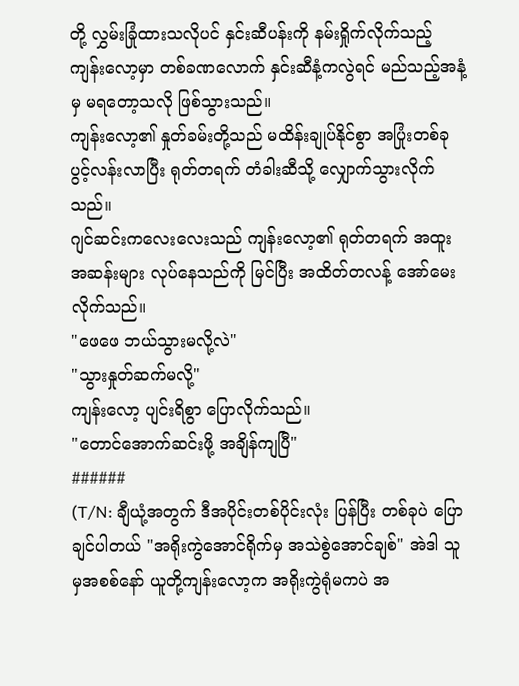တို့ လွှမ်းခြုံထားသလိုပင် နှင်းဆီပန်းကို နမ်းရှိုက်လိုက်သည့် ကျန်းလော့မှာ တစ်ခဏလောက် နှင်းဆီနံ့ကလွဲရင် မည်သည့်အနံ့မှ မရတော့သလို ဖြစ်သွားသည်။
ကျန်းလော့၏ နှုတ်ခမ်းတို့သည် မထိန်းချုပ်နိုင်စွာ အပြုံးတစ်ခု ပွင့်လန်းလာပြီး ရုတ်တရက် တံခါးဆီသို့ လျှောက်သွားလိုက်သည်။
ဂျင်ဆင်းကလေးလေးသည် ကျန်းလော့၏ ရုတ်တရက် အထူးအဆန်းများ လုပ်နေသည်ကို မြင်ပြီး အထိတ်တလန့် အော်မေးလိုက်သည်။
"ဖေဖေ ဘယ်သွားမလို့လဲ"
"သွားနှုတ်ဆက်မလို့"
ကျန်းလော့ ပျင်းရိစွာ ပြောလိုက်သည်။
"တောင်အောက်ဆင်းဖို့ အချိန်ကျပြီ"
######
(T/N: ချီယုံ့အတွက် ဒီအပိုင်းတစ်ပိုင်းလုံး ပြန်ပြီး တစ်ခုပဲ ပြောချင်ပါတယ် "အရိုးကွဲအောင်ရိုက်မှ အသဲစွဲအောင်ချစ်" အဲဒါ သူမှအစစ်နော် ယူတို့ကျန်းလော့က အရိုးကွဲရုံမကပဲ အ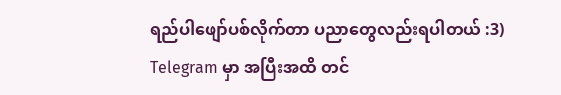ရည်ပါဖျော်ပစ်လိုက်တာ ပညာတွေလည်းရပါတယ် :3)
Telegram မှာ အပြီးအထိ တင်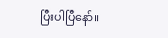ပြီးပါပြီနော်။